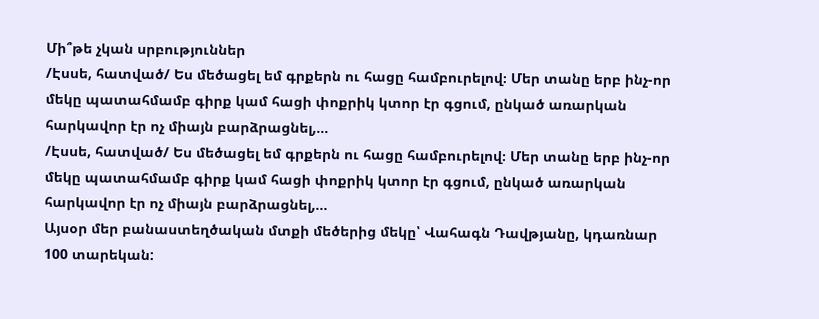Մի՞թե չկան սրբություններ
/Էսսե, հատված/ Ես մեծացել եմ գրքերն ու հացը համբուրելով։ Մեր տանը երբ ինչ-որ մեկը պատահմամբ գիրք կամ հացի փոքրիկ կտոր էր գցում, ընկած առարկան հարկավոր էր ոչ միայն բարձրացնել,...
/Էսսե, հատված/ Ես մեծացել եմ գրքերն ու հացը համբուրելով։ Մեր տանը երբ ինչ-որ մեկը պատահմամբ գիրք կամ հացի փոքրիկ կտոր էր գցում, ընկած առարկան հարկավոր էր ոչ միայն բարձրացնել,...
Այսօր մեր բանաստեղծական մտքի մեծերից մեկը՝ Վահագն Դավթյանը, կդառնար 100 տարեկան: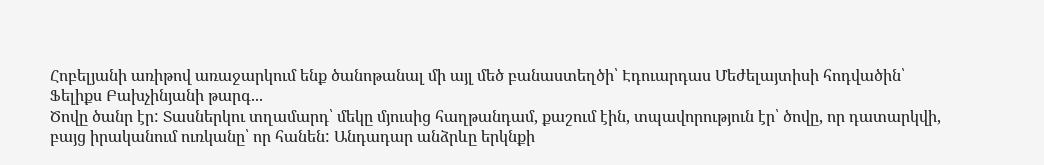Հոբելյանի առիթով առաջարկում ենք ծանոթանալ մի այլ մեծ բանաստեղծի՝ Էդուարդաս Մեժելայտիսի հոդվածին՝ Ֆելիքս Բախչինյանի թարգ...
Ծովը ծանր էր: Տասներկու տղամարդ՝ մեկը մյուսից հաղթանդամ, քաշում էին, տպավորություն էր՝ ծովը, որ դատարկվի, բայց իրականում ուռկանը՝ որ հանեն: Անդադար անձրևը երկնքի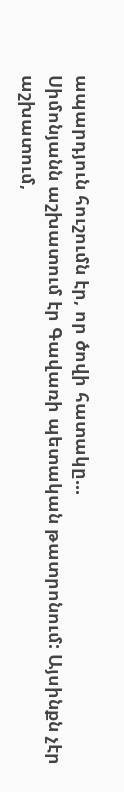ապարդյուն հուշումն էր, որ ծովի հատակը...
Սիմոնյանն աշխատում էր Գավառի պետական թատրոնում: Այսինքն չէր աշխատում,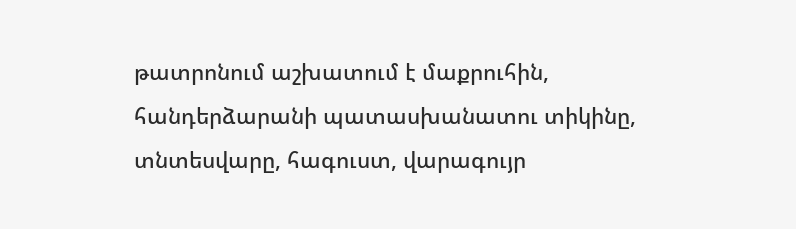թատրոնում աշխատում է մաքրուհին, հանդերձարանի պատասխանատու տիկինը, տնտեսվարը, հագուստ, վարագույր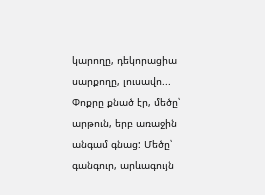կարողը, դեկորացիա սարքողը, լուսավո...
Փոքրը քնած էր, մեծը՝ արթուն, երբ առաջին անգամ գնաց: Մեծը՝ գանգուր, արևագույն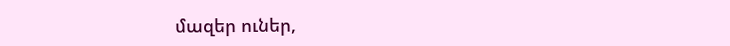մազեր ուներ,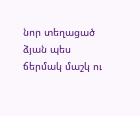նոր տեղացած ձյան պես ճերմակ մաշկ ու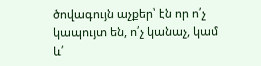ծովագույն աչքեր՝ էն որ ո՛չ կապույտ են, ո՛չ կանաչ, կամ և՛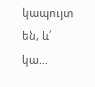կապույտ են, և՛ կա...